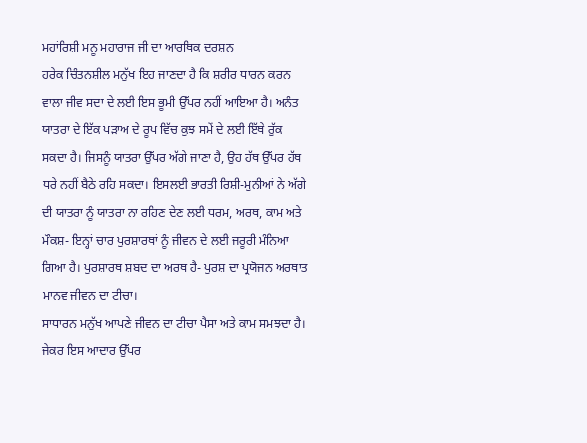ਮਹਾਂਰਿਸ਼ੀ ਮਨੂ ਮਹਾਰਾਜ ਜੀ ਦਾ ਆਰਥਿਕ ਦਰਸ਼ਨ
ਹਰੇਕ ਚਿੰਤਨਸ਼ੀਲ ਮਨੁੱਖ ਇਹ ਜਾਣਦਾ ਹੈ ਕਿ ਸ਼ਰੀਰ ਧਾਰਨ ਕਰਨ ਵਾਲਾ ਜੀਵ ਸਦਾ ਦੇ ਲਈ ਇਸ ਭੂਮੀ ਉੱਪਰ ਨਹੀਂ ਆਇਆ ਹੈ। ਅਨੰਤ ਯਾਤਰਾ ਦੇ ਇੱਕ ਪੜਾਅ ਦੇ ਰੂਪ ਵਿੱਚ ਕੁਝ ਸਮੇਂ ਦੇ ਲਈ ਇੱਥੇ ਰੁੱਕ ਸਕਦਾ ਹੈ। ਜਿਸਨੂੰ ਯਾਤਰਾ ਉੱਪਰ ਅੱਗੇ ਜਾਣਾ ਹੈ, ਉਹ ਹੱਥ ਉੱਪਰ ਹੱਥ ਧਰੇ ਨਹੀਂ ਬੈਠੇ ਰਹਿ ਸਕਦਾ। ਇਸਲਈ ਭਾਰਤੀ ਰਿਸ਼ੀ-ਮੁਨੀਆਂ ਨੇ ਅੱਗੇ ਦੀ ਯਾਤਰਾ ਨੂੰ ਯਾਤਰਾ ਨਾ ਰਹਿਣ ਦੇਣ ਲਈ ਧਰਮ, ਅਰਥ, ਕਾਮ ਅਤੇ ਮੌਕਸ਼- ਇਨ੍ਹਾਂ ਚਾਰ ਪੁਰਸ਼ਾਰਥਾਂ ਨੂੰ ਜੀਵਨ ਦੇ ਲਈ ਜਰੂਰੀ ਮੰਨਿਆ ਗਿਆ ਹੈ। ਪੁਰਸ਼ਾਰਥ ਸ਼ਬਦ ਦਾ ਅਰਥ ਹੈ- ਪੁਰਸ਼ ਦਾ ਪ੍ਰਯੋਜਨ ਅਰਥਾਤ ਮਾਨਵ ਜੀਵਨ ਦਾ ਟੀਚਾ।
ਸਾਧਾਰਨ ਮਨੁੱਖ ਆਪਣੇ ਜੀਵਨ ਦਾ ਟੀਚਾ ਪੈਸਾ ਅਤੇ ਕਾਮ ਸਮਝਦਾ ਹੈ। ਜੇਕਰ ਇਸ ਆਦਾਰ ਉੱਪਰ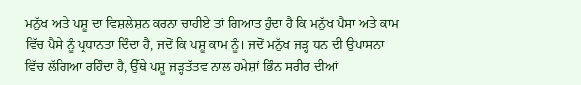ਮਨੁੱਖ ਅਤੇ ਪਸ਼ੂ ਦਾ ਵਿਸ਼ਲੇਸ਼ਨ ਕਰਨਾ ਚਾਹੀਏ ਤਾਂ ਗਿਆਤ ਹੁੰਦਾ ਹੈ ਕਿ ਮਨੁੱਖ ਪੈਸਾ ਅਤੇ ਕਾਮ ਵਿੱਚ ਪੈਸੇ ਨੂੰ ਪ੍ਰਧਾਨਤਾ ਦਿੰਦਾ ਹੈ, ਜਦੋਂ ਕਿ ਪਸ਼ੂ ਕਾਮ ਨੂੰ। ਜਦੋਂ ਮਨੁੱਖ ਜੜ੍ਹ ਧਨ ਦੀ ਉਪਾਸਨਾ ਵਿੱਚ ਲੱਗਿਆ ਰਹਿੰਦਾ ਹੈ, ਉੱਥੇ ਪਸ਼ੂ ਜੜ੍ਹਤੱਤਵ ਨਾਲ ਹਮੇਸ਼ਾਂ ਭਿੰਨ ਸਰੀਰ ਦੀਆਂ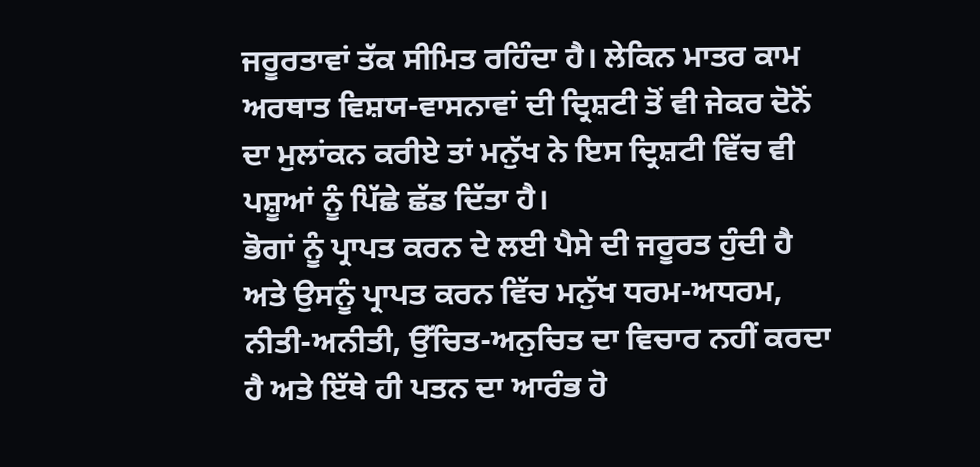ਜਰੂਰਤਾਵਾਂ ਤੱਕ ਸੀਮਿਤ ਰਹਿੰਦਾ ਹੈ। ਲੇਕਿਨ ਮਾਤਰ ਕਾਮ ਅਰਥਾਤ ਵਿਸ਼ਯ-ਵਾਸਨਾਵਾਂ ਦੀ ਦ੍ਰਿਸ਼ਟੀ ਤੋਂ ਵੀ ਜੇਕਰ ਦੋਨੋਂ ਦਾ ਮੁਲਾਂਕਨ ਕਰੀਏ ਤਾਂ ਮਨੁੱਖ ਨੇ ਇਸ ਦ੍ਰਿਸ਼ਟੀ ਵਿੱਚ ਵੀ ਪਸ਼ੂਆਂ ਨੂੰ ਪਿੱਛੇ ਛੱਡ ਦਿੱਤਾ ਹੈ।
ਭੋਗਾਂ ਨੂੰ ਪ੍ਰਾਪਤ ਕਰਨ ਦੇ ਲਈ ਪੈਸੇ ਦੀ ਜਰੂਰਤ ਹੁੰਦੀ ਹੈ ਅਤੇ ਉਸਨੂੰ ਪ੍ਰਾਪਤ ਕਰਨ ਵਿੱਚ ਮਨੁੱਖ ਧਰਮ-ਅਧਰਮ, ਨੀਤੀ-ਅਨੀਤੀ, ਉੱਚਿਤ-ਅਨੁਚਿਤ ਦਾ ਵਿਚਾਰ ਨਹੀਂ ਕਰਦਾ ਹੈ ਅਤੇ ਇੱਥੇ ਹੀ ਪਤਨ ਦਾ ਆਰੰਭ ਹੋ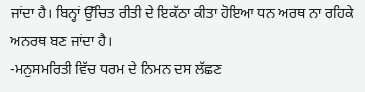ਜਾਂਦਾ ਹੈ। ਬਿਨ੍ਹਾਂ ਉੱਚਿਤ ਰੀਤੀ ਦੇ ਇਕੱਠਾ ਕੀਤਾ ਹੋਇਆ ਧਨ ਅਰਥ ਨਾ ਰਹਿਕੇ ਅਨਰਥ ਬਣ ਜਾਂਦਾ ਹੈ।
-ਮਨੁਸਮਰਿਤੀ ਵਿੱਚ ਧਰਮ ਦੇ ਨਿਮਨ ਦਸ ਲੱਛਣ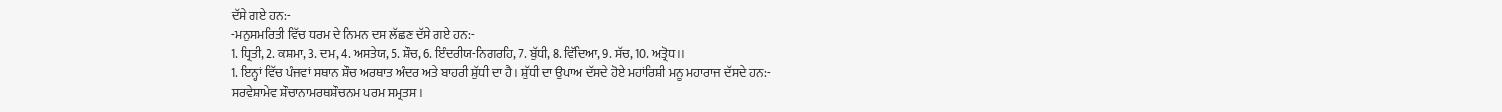ਦੱਸੇ ਗਏ ਹਨ:-
-ਮਨੁਸਮਰਿਤੀ ਵਿੱਚ ਧਰਮ ਦੇ ਨਿਮਨ ਦਸ ਲੱਛਣ ਦੱਸੇ ਗਏ ਹਨ:-
1. ਧ੍ਰਿਤੀ, 2. ਕਸ਼ਮਾ, 3. ਦਮ, 4. ਅਸਤੇਯ, 5. ਸ਼ੌਚ, 6. ਇੰਦਰੀਯ-ਨਿਗਰਹਿ, 7. ਬੁੱਧੀ, 8. ਵਿੱਦਿਆ, 9. ਸੱਚ, 10. ਅਤ੍ਰੋਧ।।
1. ਇਨ੍ਹਾਂ ਵਿੱਚ ਪੰਜਵਾਂ ਸਥਾਨ ਸ਼ੌਚ ਅਰਥਾਤ ਅੰਦਰ ਅਤੇ ਬਾਹਰੀ ਸ਼ੁੱਧੀ ਦਾ ਹੈ। ਸ਼ੁੱਧੀ ਦਾ ਉਪਾਅ ਦੱਸਦੇ ਹੋਏ ਮਹਾਂਰਿਸ਼ੀ ਮਨੂ ਮਹਾਰਾਜ ਦੱਸਦੇ ਹਨ:-
ਸਰਵੇਸ਼ਾਮੇਵ ਸ਼ੌਚਾਨਾਮਰਥਸ਼ੌਚਨਮ ਪਰਮ ਸਮ੍ਰਤਸ।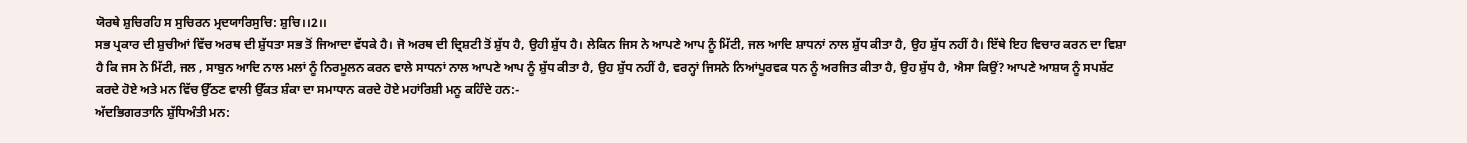ਯੋਰਥੇ ਸ਼ੁਚਿਰਹਿ ਸ ਸੁਚਿਰਨ ਮ੍ਰਦਯਾਰਿਸੁਚਿ: ਸ਼ੁਚਿ।।2।।
ਸਭ ਪ੍ਰਕਾਰ ਦੀ ਸ਼ੁਚੀਆਂ ਵਿੱਚ ਅਰਥ ਦੀ ਸ਼ੁੱਧਤਾ ਸਭ ਤੋਂ ਜਿਆਦਾ ਵੱਧਕੇ ਹੈ। ਜੋ ਅਰਥ ਦੀ ਦ੍ਰਿਸ਼ਟੀ ਤੋਂ ਸ਼ੁੱਧ ਹੈ, ਉਹੀ ਸ਼ੁੱਧ ਹੈ। ਲੇਕਿਨ ਜਿਸ ਨੇ ਆਪਣੇ ਆਪ ਨੂੰ ਮਿੱਟੀ, ਜਲ ਆਦਿ ਸ਼ਾਧਨਾਂ ਨਾਲ ਸ਼ੁੱਧ ਕੀਤਾ ਹੈ, ਉਹ ਸ਼ੁੱਧ ਨਹੀਂ ਹੈ। ਇੱਥੇ ਇਹ ਵਿਚਾਰ ਕਰਨ ਦਾ ਵਿਸ਼ਾ ਹੈ ਕਿ ਜਸ ਨੇ ਮਿੱਟੀ, ਜਲ , ਸਾਬੁਨ ਆਦਿ ਨਾਲ ਮਲਾਂ ਨੂੰ ਨਿਰਮੂਲਨ ਕਰਨ ਵਾਲੇ ਸਾਧਨਾਂ ਨਾਲ ਆਪਣੇ ਆਪ ਨੂੰ ਸ਼ੁੱਧ ਕੀਤਾ ਹੈ, ਉਹ ਸ਼ੁੱਧ ਨਹੀਂ ਹੈ, ਵਰਨ੍ਹਾਂ ਜਿਸਨੇ ਨਿਆਂਪੂਰਵਕ ਧਨ ਨੂੰ ਅਰਜਿਤ ਕੀਤਾ ਹੈ, ਉਹ ਸ਼ੁੱਧ ਹੈ, ਐਸਾ ਕਿਉਂ? ਆਪਣੇ ਆਸ਼ਯ ਨੂੰ ਸਪਸ਼ੱਟ ਕਰਦੇ ਹੋਏ ਅਤੇ ਮਨ ਵਿੱਚ ਉੱਠਣ ਵਾਲੀ ਉੱਕਤ ਸ਼ੰਕਾ ਦਾ ਸਮਾਧਾਨ ਕਰਦੇ ਹੋਏ ਮਹਾਂਰਿਸ਼ੀ ਮਨੂ ਕਹਿੰਦੇ ਹਨ:-
ਅੱਦਭਿਗਰਤਾਨਿ ਸ਼ੁੱਧਿਅੰਤੀ ਮਨ: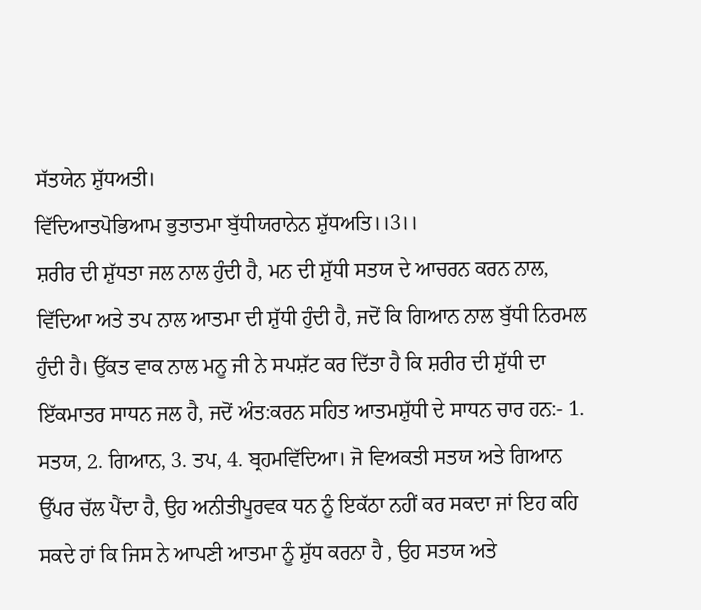ਸੱਤਯੇਨ ਸ਼ੁੱਧਅਤੀ।
ਵਿੱਦਿਆਤਪੋਭਿਆਮ ਭੁਤਾਤਮਾ ਬੁੱਧੀਯਰਾਨੇਨ ਸ਼ੁੱਧਅਤਿ।।3।।
ਸ਼ਰੀਰ ਦੀ ਸ਼ੁੱਧਤਾ ਜਲ ਨਾਲ ਹੁੰਦੀ ਹੈ, ਮਨ ਦੀ ਸ਼ੁੱਧੀ ਸਤਯ ਦੇ ਆਚਰਨ ਕਰਨ ਨਾਲ, ਵਿੱਦਿਆ ਅਤੇ ਤਪ ਨਾਲ ਆਤਮਾ ਦੀ ਸ਼ੁੱਧੀ ਹੁੰਦੀ ਹੈ, ਜਦੋਂ ਕਿ ਗਿਆਨ ਨਾਲ ਬੁੱਧੀ ਨਿਰਮਲ ਹੁੰਦੀ ਹੈ। ਉੱਕਤ ਵਾਕ ਨਾਲ ਮਨੂ ਜੀ ਨੇ ਸਪਸ਼ੱਟ ਕਰ ਦਿੱਤਾ ਹੈ ਕਿ ਸ਼ਰੀਰ ਦੀ ਸ਼ੁੱਧੀ ਦਾ ਇੱਕਮਾਤਰ ਸਾਧਨ ਜਲ ਹੈ, ਜਦੋਂ ਅੰਤ:ਕਰਨ ਸਹਿਤ ਆਤਮਸ਼ੁੱਧੀ ਦੇ ਸਾਧਨ ਚਾਰ ਹਨ:- 1. ਸਤਯ, 2. ਗਿਆਨ, 3. ਤਪ, 4. ਬ੍ਰਹਮਵਿੱਦਿਆ। ਜੋ ਵਿਅਕਤੀ ਸਤਯ ਅਤੇ ਗਿਆਨ ਉੱਪਰ ਚੱਲ ਪੈਂਦਾ ਹੈ, ਉਹ ਅਨੀਤੀਪੂਰਵਕ ਧਨ ਨੂੰ ਇਕੱਠਾ ਨਹੀਂ ਕਰ ਸਕਦਾ ਜਾਂ ਇਹ ਕਹਿ ਸਕਦੇ ਹਾਂ ਕਿ ਜਿਸ ਨੇ ਆਪਣੀ ਆਤਮਾ ਨੂੰ ਸ਼ੁੱਧ ਕਰਨਾ ਹੈ , ਉਹ ਸਤਯ ਅਤੇ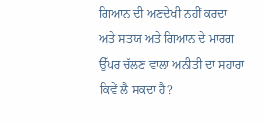ਗਿਆਨ ਦੀ ਅਣਦੇਖੀ ਨਹੀਂ ਕਰਦਾ ਅਤੇ ਸਤਯ ਅਤੇ ਗਿਆਨ ਦੇ ਮਾਰਗ ਉੱਪਰ ਚੱਲਣ ਵਾਲਾ ਅਨੀਤੀ ਦਾ ਸਹਾਰਾ ਕਿਵੇਂ ਲੈ ਸਕਦਾ ਹੈ?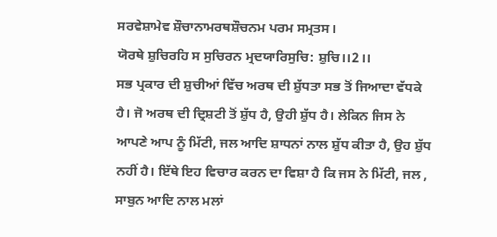ਸਰਵੇਸ਼ਾਮੇਵ ਸ਼ੌਚਾਨਾਮਰਥਸ਼ੌਚਨਮ ਪਰਮ ਸਮ੍ਰਤਸ।
ਯੋਰਥੇ ਸ਼ੁਚਿਰਹਿ ਸ ਸੁਚਿਰਨ ਮ੍ਰਦਯਾਰਿਸੁਚਿ: ਸ਼ੁਚਿ।।2।।
ਸਭ ਪ੍ਰਕਾਰ ਦੀ ਸ਼ੁਚੀਆਂ ਵਿੱਚ ਅਰਥ ਦੀ ਸ਼ੁੱਧਤਾ ਸਭ ਤੋਂ ਜਿਆਦਾ ਵੱਧਕੇ ਹੈ। ਜੋ ਅਰਥ ਦੀ ਦ੍ਰਿਸ਼ਟੀ ਤੋਂ ਸ਼ੁੱਧ ਹੈ, ਉਹੀ ਸ਼ੁੱਧ ਹੈ। ਲੇਕਿਨ ਜਿਸ ਨੇ ਆਪਣੇ ਆਪ ਨੂੰ ਮਿੱਟੀ, ਜਲ ਆਦਿ ਸ਼ਾਧਨਾਂ ਨਾਲ ਸ਼ੁੱਧ ਕੀਤਾ ਹੈ, ਉਹ ਸ਼ੁੱਧ ਨਹੀਂ ਹੈ। ਇੱਥੇ ਇਹ ਵਿਚਾਰ ਕਰਨ ਦਾ ਵਿਸ਼ਾ ਹੈ ਕਿ ਜਸ ਨੇ ਮਿੱਟੀ, ਜਲ , ਸਾਬੁਨ ਆਦਿ ਨਾਲ ਮਲਾਂ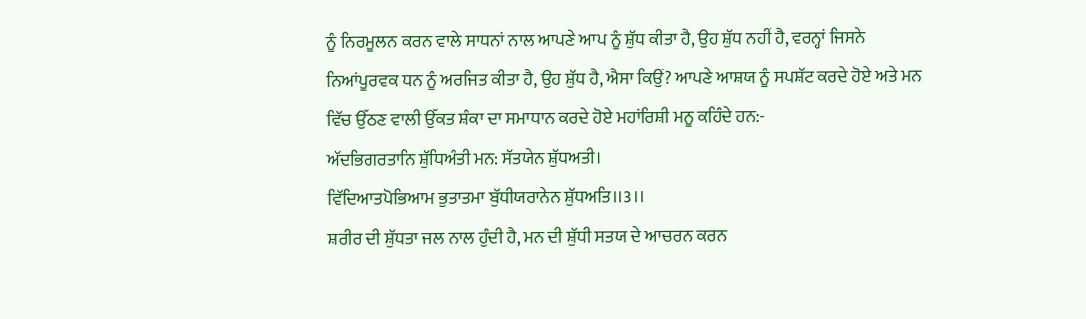ਨੂੰ ਨਿਰਮੂਲਨ ਕਰਨ ਵਾਲੇ ਸਾਧਨਾਂ ਨਾਲ ਆਪਣੇ ਆਪ ਨੂੰ ਸ਼ੁੱਧ ਕੀਤਾ ਹੈ, ਉਹ ਸ਼ੁੱਧ ਨਹੀਂ ਹੈ, ਵਰਨ੍ਹਾਂ ਜਿਸਨੇ ਨਿਆਂਪੂਰਵਕ ਧਨ ਨੂੰ ਅਰਜਿਤ ਕੀਤਾ ਹੈ, ਉਹ ਸ਼ੁੱਧ ਹੈ, ਐਸਾ ਕਿਉਂ? ਆਪਣੇ ਆਸ਼ਯ ਨੂੰ ਸਪਸ਼ੱਟ ਕਰਦੇ ਹੋਏ ਅਤੇ ਮਨ ਵਿੱਚ ਉੱਠਣ ਵਾਲੀ ਉੱਕਤ ਸ਼ੰਕਾ ਦਾ ਸਮਾਧਾਨ ਕਰਦੇ ਹੋਏ ਮਹਾਂਰਿਸ਼ੀ ਮਨੂ ਕਹਿੰਦੇ ਹਨ:-
ਅੱਦਭਿਗਰਤਾਨਿ ਸ਼ੁੱਧਿਅੰਤੀ ਮਨ: ਸੱਤਯੇਨ ਸ਼ੁੱਧਅਤੀ।
ਵਿੱਦਿਆਤਪੋਭਿਆਮ ਭੁਤਾਤਮਾ ਬੁੱਧੀਯਰਾਨੇਨ ਸ਼ੁੱਧਅਤਿ।।3।।
ਸ਼ਰੀਰ ਦੀ ਸ਼ੁੱਧਤਾ ਜਲ ਨਾਲ ਹੁੰਦੀ ਹੈ, ਮਨ ਦੀ ਸ਼ੁੱਧੀ ਸਤਯ ਦੇ ਆਚਰਨ ਕਰਨ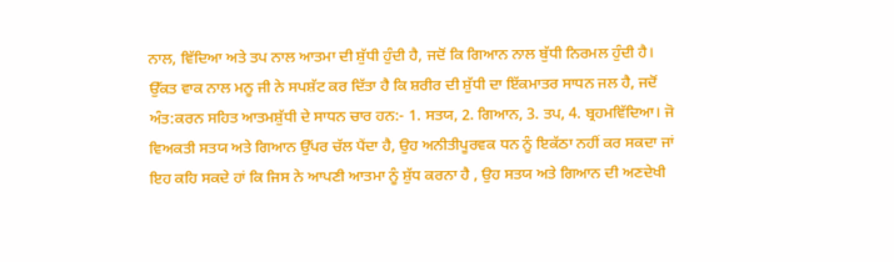ਨਾਲ, ਵਿੱਦਿਆ ਅਤੇ ਤਪ ਨਾਲ ਆਤਮਾ ਦੀ ਸ਼ੁੱਧੀ ਹੁੰਦੀ ਹੈ, ਜਦੋਂ ਕਿ ਗਿਆਨ ਨਾਲ ਬੁੱਧੀ ਨਿਰਮਲ ਹੁੰਦੀ ਹੈ। ਉੱਕਤ ਵਾਕ ਨਾਲ ਮਨੂ ਜੀ ਨੇ ਸਪਸ਼ੱਟ ਕਰ ਦਿੱਤਾ ਹੈ ਕਿ ਸ਼ਰੀਰ ਦੀ ਸ਼ੁੱਧੀ ਦਾ ਇੱਕਮਾਤਰ ਸਾਧਨ ਜਲ ਹੈ, ਜਦੋਂ ਅੰਤ:ਕਰਨ ਸਹਿਤ ਆਤਮਸ਼ੁੱਧੀ ਦੇ ਸਾਧਨ ਚਾਰ ਹਨ:- 1. ਸਤਯ, 2. ਗਿਆਨ, 3. ਤਪ, 4. ਬ੍ਰਹਮਵਿੱਦਿਆ। ਜੋ ਵਿਅਕਤੀ ਸਤਯ ਅਤੇ ਗਿਆਨ ਉੱਪਰ ਚੱਲ ਪੈਂਦਾ ਹੈ, ਉਹ ਅਨੀਤੀਪੂਰਵਕ ਧਨ ਨੂੰ ਇਕੱਠਾ ਨਹੀਂ ਕਰ ਸਕਦਾ ਜਾਂ ਇਹ ਕਹਿ ਸਕਦੇ ਹਾਂ ਕਿ ਜਿਸ ਨੇ ਆਪਣੀ ਆਤਮਾ ਨੂੰ ਸ਼ੁੱਧ ਕਰਨਾ ਹੈ , ਉਹ ਸਤਯ ਅਤੇ ਗਿਆਨ ਦੀ ਅਣਦੇਖੀ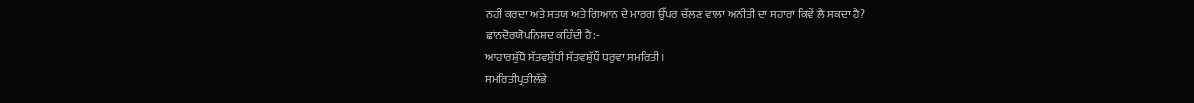ਨਹੀਂ ਕਰਦਾ ਅਤੇ ਸਤਯ ਅਤੇ ਗਿਆਨ ਦੇ ਮਾਰਗ ਉੱਪਰ ਚੱਲਣ ਵਾਲਾ ਅਨੀਤੀ ਦਾ ਸਹਾਰਾ ਕਿਵੇਂ ਲੈ ਸਕਦਾ ਹੈ?
ਛਾਂਨਦੋਰਯੋਪਨਿਸ਼ਦ ਕਹਿੰਦੀ ਹੈ:-
ਆਹਾਰਸ਼ੁੱਧੋ ਸੱਤਵਸ਼ੁੱਧੀ ਸੱਤਵਸ਼ੁੱਧੌ ਧਰੁਵਾ ਸਮਰਿਤੀ।
ਸਮਰਿਤੀਪ੍ਰਤੀਲੱਭੇ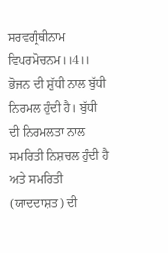ਸਰਵਗ੍ਰੰਥੀਨਾਮ ਵਿਪਰਮੋਚਨਮ।।4।।
ਭੋਜਨ ਦੀ ਸ਼ੁੱਧੀ ਨਾਲ ਬੁੱਧੀ ਨਿਰਮਲ ਹੁੰਦੀ ਹੈ। ਬੁੱਧੀ ਦੀ ਨਿਰਮਲਤਾ ਨਾਲ ਸਮਰਿਤੀ ਨਿਸ਼ਚਲ ਹੁੰਦੀ ਹੈ ਅਤੇ ਸਮਰਿਤੀ (ਯਾਦਦਾਸ਼ਤ) ਦੀ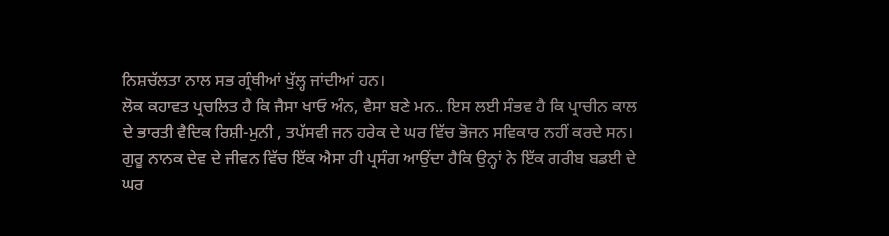ਨਿਸ਼ਚੱਲਤਾ ਨਾਲ ਸਭ ਗ੍ਰੰਥੀਆਂ ਖੁੱਲ੍ਹ ਜਾਂਦੀਆਂ ਹਨ।
ਲੋਕ ਕਹਾਵਤ ਪ੍ਰਚਲਿਤ ਹੈ ਕਿ ਜੈਸਾ ਖਾਓ ਅੰਨ, ਵੈਸਾ ਬਣੇ ਮਨ.. ਇਸ ਲਈ ਸੰਭਵ ਹੈ ਕਿ ਪ੍ਰਾਚੀਨ ਕਾਲ ਦੇ ਭਾਰਤੀ ਵੈਦਿਕ ਰਿਸ਼ੀ-ਮੁਨੀ , ਤਪੱਸਵੀ ਜਨ ਹਰੇਕ ਦੇ ਘਰ ਵਿੱਚ ਭੋਜਨ ਸਵਿਕਾਰ ਨਹੀਂ ਕਰਦੇ ਸਨ। ਗੁਰੂ ਨਾਨਕ ਦੇਵ ਦੇ ਜੀਵਨ ਵਿੱਚ ਇੱਕ ਐਸਾ ਹੀ ਪ੍ਰਸੰਗ ਆਉਂਦਾ ਹੈਕਿ ਉਨ੍ਹਾਂ ਨੇ ਇੱਕ ਗਰੀਬ ਬਡਈ ਦੇ ਘਰ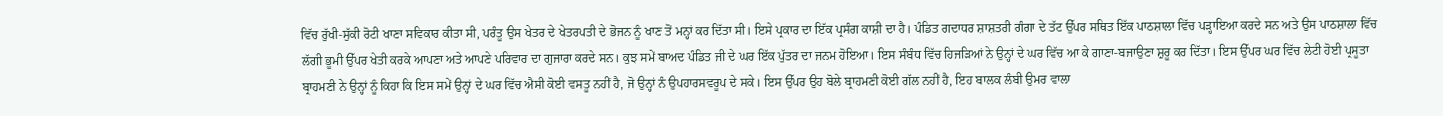ਵਿੱਚ ਰੁੱਖੀ-ਸੁੱਕੀ ਰੋਟੀ ਖਾਣਾ ਸਵਿਕਾਰ ਕੀਤਾ ਸੀ, ਪਰੰਤੂ ਉਸ ਖੇਤਰ ਦੇ ਖੇਤਰਪਤੀ ਦੇ ਭੋਜਨ ਨੂੰ ਖਾਣ ਤੋਂ ਮਨ੍ਹਾਂ ਕਰ ਦਿੱਤਾ ਸੀ। ਇਸੇ ਪ੍ਰਕਾਰ ਦਾ ਇੱਕ ਪ੍ਰਸੰਗ ਕਾਸ਼ੀ ਦਾ ਹੈ। ਪੰਡਿਤ ਗਦਾਧਰ ਸ਼ਾਸ਼ਤਰੀ ਗੰਗਾ ਦੇ ਤੱਟ ਉੱਪਰ ਸਥਿਤ ਇੱਕ ਪਾਠਸ਼ਾਲਾ ਵਿੱਚ ਪੜ੍ਹਾਇਆ ਕਰਦੇ ਸਨ ਅਤੇ ਉਸ ਪਾਠਸ਼ਾਲਾ ਵਿੱਚ ਲੱਗੀ ਭੂਮੀ ਉੱਪਰ ਖੇਤੀ ਕਰਕੇ ਆਪਣਾ ਅਤੇ ਆਪਣੇ ਪਰਿਵਾਰ ਦਾ ਗੁਜਾਰਾ ਕਰਦੇ ਸਨ। ਕੁਝ ਸਮੇਂ ਬਾਅਦ ਪੰਡਿਤ ਜੀ ਦੇ ਘਰ ਇੱਕ ਪੁੱਤਰ ਦਾ ਜਨਮ ਹੋਇਆ। ਇਸ ਸੰਬੰਧ ਵਿੱਚ ਹਿਜੜਿਆਂ ਨੇ ਉਨ੍ਹਾਂ ਦੇ ਘਰ ਵਿੱਚ ਆ ਕੇ ਗਾਣਾ-ਬਜਾਉਣਾ ਸ਼ੁਰੂ ਕਰ ਦਿੱਤਾ। ਇਸ ਉੱਪਰ ਘਰ ਵਿੱਚ ਲੇਟੀ ਹੋਈ ਪ੍ਰਸੂਤਾ ਬ੍ਰਾਹਮਣੀ ਨੇ ਉਨ੍ਹਾਂ ਨੂੰ ਕਿਹਾ ਕਿ ਇਸ ਸਮੇਂ ਉਨ੍ਹਾਂ ਦੇ ਘਰ ਵਿੱਚ ਐਸੀ ਕੋਈ ਵਸਤੂ ਨਹੀਂ ਹੈ, ਜੋ ਉਨ੍ਹਾਂ ਨੰ ਉਪਹਾਰਸਵਰੂਪ ਦੇ ਸਕੇ। ਇਸ ਉੱਪਰ ਉਹ ਬੋਲੇ ਬ੍ਰਾਹਮਣੀ ਕੋਈ ਗੱਲ ਨਹੀਂ ਹੈ, ਇਹ ਬਾਲਕ ਲੰਬੀ ਉਮਰ ਵਾਲਾ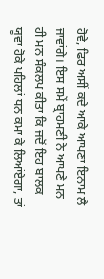ਹੋਵੇ, ਫਿਰ ਅਸੀਂ ਕਦੇ ਆਕੇ ਆਪਣਾ ਇਨਾਮ ਲੈ ਜਾਵਾਂਗੇ। ਇਸ ਸਮੇਂ ਬ੍ਰਾਹਮਣੀ ਨੇ ਆਪਣੇ ਮਨ ਹੀ ਮਨ ਸੰਕਲਪ ਕੀਤਾ ਕਿ ਜਦੋਂ ਇਹ ਬਾਲਕ ਯੂਵਾ ਹੋਕੇ ਪਹਿਲਾਂ ਧਨ ਕਮਾ ਕੇ ਲਿਆਂਏਗਾ, ਤਾਂ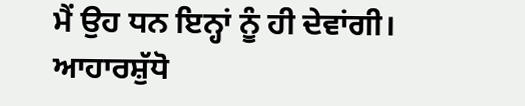ਮੈਂ ਉਹ ਧਨ ਇਨ੍ਹਾਂ ਨੂੰ ਹੀ ਦੇਵਾਂਗੀ।
ਆਹਾਰਸ਼ੁੱਧੋ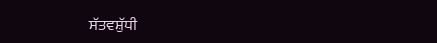ਸੱਤਵਸ਼ੁੱਧੀ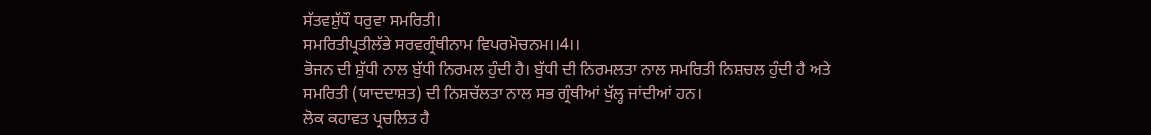ਸੱਤਵਸ਼ੁੱਧੌ ਧਰੁਵਾ ਸਮਰਿਤੀ।
ਸਮਰਿਤੀਪ੍ਰਤੀਲੱਭੇ ਸਰਵਗ੍ਰੰਥੀਨਾਮ ਵਿਪਰਮੋਚਨਮ।।4।।
ਭੋਜਨ ਦੀ ਸ਼ੁੱਧੀ ਨਾਲ ਬੁੱਧੀ ਨਿਰਮਲ ਹੁੰਦੀ ਹੈ। ਬੁੱਧੀ ਦੀ ਨਿਰਮਲਤਾ ਨਾਲ ਸਮਰਿਤੀ ਨਿਸ਼ਚਲ ਹੁੰਦੀ ਹੈ ਅਤੇ ਸਮਰਿਤੀ (ਯਾਦਦਾਸ਼ਤ) ਦੀ ਨਿਸ਼ਚੱਲਤਾ ਨਾਲ ਸਭ ਗ੍ਰੰਥੀਆਂ ਖੁੱਲ੍ਹ ਜਾਂਦੀਆਂ ਹਨ।
ਲੋਕ ਕਹਾਵਤ ਪ੍ਰਚਲਿਤ ਹੈ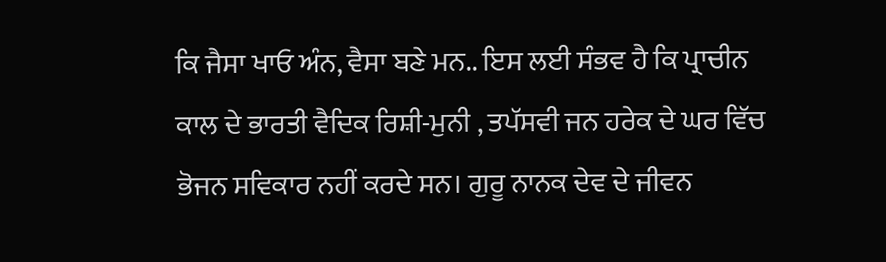ਕਿ ਜੈਸਾ ਖਾਓ ਅੰਨ, ਵੈਸਾ ਬਣੇ ਮਨ.. ਇਸ ਲਈ ਸੰਭਵ ਹੈ ਕਿ ਪ੍ਰਾਚੀਨ ਕਾਲ ਦੇ ਭਾਰਤੀ ਵੈਦਿਕ ਰਿਸ਼ੀ-ਮੁਨੀ , ਤਪੱਸਵੀ ਜਨ ਹਰੇਕ ਦੇ ਘਰ ਵਿੱਚ ਭੋਜਨ ਸਵਿਕਾਰ ਨਹੀਂ ਕਰਦੇ ਸਨ। ਗੁਰੂ ਨਾਨਕ ਦੇਵ ਦੇ ਜੀਵਨ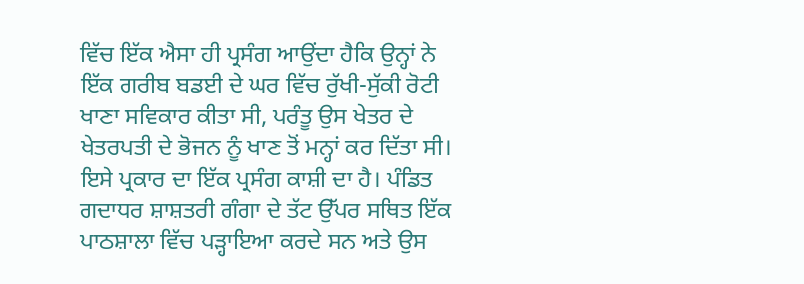ਵਿੱਚ ਇੱਕ ਐਸਾ ਹੀ ਪ੍ਰਸੰਗ ਆਉਂਦਾ ਹੈਕਿ ਉਨ੍ਹਾਂ ਨੇ ਇੱਕ ਗਰੀਬ ਬਡਈ ਦੇ ਘਰ ਵਿੱਚ ਰੁੱਖੀ-ਸੁੱਕੀ ਰੋਟੀ ਖਾਣਾ ਸਵਿਕਾਰ ਕੀਤਾ ਸੀ, ਪਰੰਤੂ ਉਸ ਖੇਤਰ ਦੇ ਖੇਤਰਪਤੀ ਦੇ ਭੋਜਨ ਨੂੰ ਖਾਣ ਤੋਂ ਮਨ੍ਹਾਂ ਕਰ ਦਿੱਤਾ ਸੀ। ਇਸੇ ਪ੍ਰਕਾਰ ਦਾ ਇੱਕ ਪ੍ਰਸੰਗ ਕਾਸ਼ੀ ਦਾ ਹੈ। ਪੰਡਿਤ ਗਦਾਧਰ ਸ਼ਾਸ਼ਤਰੀ ਗੰਗਾ ਦੇ ਤੱਟ ਉੱਪਰ ਸਥਿਤ ਇੱਕ ਪਾਠਸ਼ਾਲਾ ਵਿੱਚ ਪੜ੍ਹਾਇਆ ਕਰਦੇ ਸਨ ਅਤੇ ਉਸ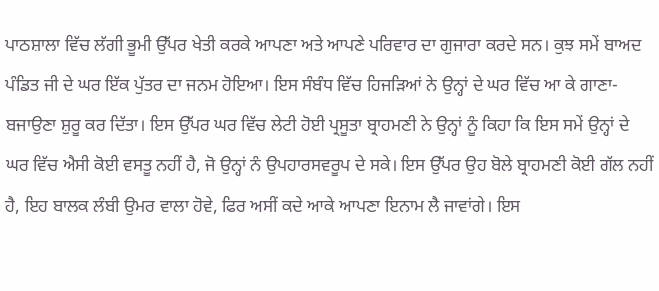ਪਾਠਸ਼ਾਲਾ ਵਿੱਚ ਲੱਗੀ ਭੂਮੀ ਉੱਪਰ ਖੇਤੀ ਕਰਕੇ ਆਪਣਾ ਅਤੇ ਆਪਣੇ ਪਰਿਵਾਰ ਦਾ ਗੁਜਾਰਾ ਕਰਦੇ ਸਨ। ਕੁਝ ਸਮੇਂ ਬਾਅਦ ਪੰਡਿਤ ਜੀ ਦੇ ਘਰ ਇੱਕ ਪੁੱਤਰ ਦਾ ਜਨਮ ਹੋਇਆ। ਇਸ ਸੰਬੰਧ ਵਿੱਚ ਹਿਜੜਿਆਂ ਨੇ ਉਨ੍ਹਾਂ ਦੇ ਘਰ ਵਿੱਚ ਆ ਕੇ ਗਾਣਾ-ਬਜਾਉਣਾ ਸ਼ੁਰੂ ਕਰ ਦਿੱਤਾ। ਇਸ ਉੱਪਰ ਘਰ ਵਿੱਚ ਲੇਟੀ ਹੋਈ ਪ੍ਰਸੂਤਾ ਬ੍ਰਾਹਮਣੀ ਨੇ ਉਨ੍ਹਾਂ ਨੂੰ ਕਿਹਾ ਕਿ ਇਸ ਸਮੇਂ ਉਨ੍ਹਾਂ ਦੇ ਘਰ ਵਿੱਚ ਐਸੀ ਕੋਈ ਵਸਤੂ ਨਹੀਂ ਹੈ, ਜੋ ਉਨ੍ਹਾਂ ਨੰ ਉਪਹਾਰਸਵਰੂਪ ਦੇ ਸਕੇ। ਇਸ ਉੱਪਰ ਉਹ ਬੋਲੇ ਬ੍ਰਾਹਮਣੀ ਕੋਈ ਗੱਲ ਨਹੀਂ ਹੈ, ਇਹ ਬਾਲਕ ਲੰਬੀ ਉਮਰ ਵਾਲਾ ਹੋਵੇ, ਫਿਰ ਅਸੀਂ ਕਦੇ ਆਕੇ ਆਪਣਾ ਇਨਾਮ ਲੈ ਜਾਵਾਂਗੇ। ਇਸ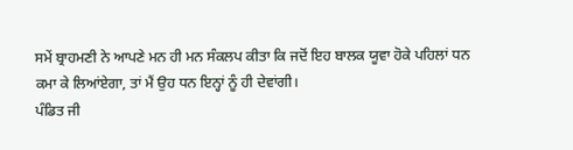ਸਮੇਂ ਬ੍ਰਾਹਮਣੀ ਨੇ ਆਪਣੇ ਮਨ ਹੀ ਮਨ ਸੰਕਲਪ ਕੀਤਾ ਕਿ ਜਦੋਂ ਇਹ ਬਾਲਕ ਯੂਵਾ ਹੋਕੇ ਪਹਿਲਾਂ ਧਨ ਕਮਾ ਕੇ ਲਿਆਂਏਗਾ, ਤਾਂ ਮੈਂ ਉਹ ਧਨ ਇਨ੍ਹਾਂ ਨੂੰ ਹੀ ਦੇਵਾਂਗੀ।
ਪੰਡਿਤ ਜੀ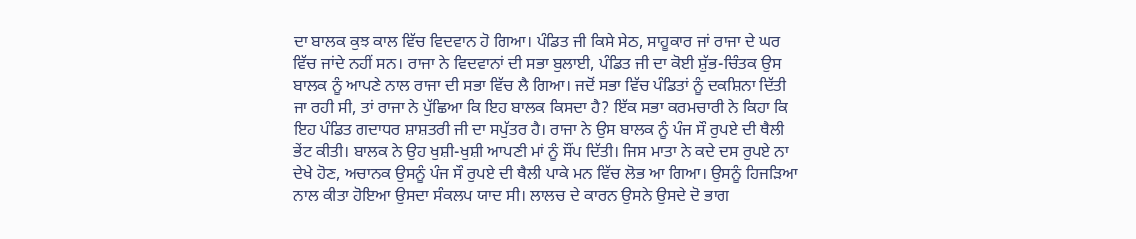ਦਾ ਬਾਲਕ ਕੁਝ ਕਾਲ ਵਿੱਚ ਵਿਦਵਾਨ ਹੋ ਗਿਆ। ਪੰਡਿਤ ਜੀ ਕਿਸੇ ਸੇਠ, ਸਾਹੂਕਾਰ ਜਾਂ ਰਾਜਾ ਦੇ ਘਰ ਵਿੱਚ ਜਾਂਦੇ ਨਹੀਂ ਸਨ। ਰਾਜਾ ਨੇ ਵਿਦਵਾਨਾਂ ਦੀ ਸਭਾ ਬੁਲਾਈ, ਪੰਡਿਤ ਜੀ ਦਾ ਕੋਈ ਸ਼ੁੱਭ-ਚਿੰਤਕ ਉਸ ਬਾਲਕ ਨੂੰ ਆਪਣੇ ਨਾਲ ਰਾਜਾ ਦੀ ਸਭਾ ਵਿੱਚ ਲੈ ਗਿਆ। ਜਦੋਂ ਸਭਾ ਵਿੱਚ ਪੰਡਿਤਾਂ ਨੂੰ ਦਕਸ਼ਿਨਾ ਦਿੱਤੀ ਜਾ ਰਹੀ ਸੀ, ਤਾਂ ਰਾਜਾ ਨੇ ਪੁੱਛਿਆ ਕਿ ਇਹ ਬਾਲਕ ਕਿਸਦਾ ਹੈ? ਇੱਕ ਸਭਾ ਕਰਮਚਾਰੀ ਨੇ ਕਿਹਾ ਕਿ ਇਹ ਪੰਡਿਤ ਗਦਾਧਰ ਸ਼ਾਸ਼ਤਰੀ ਜੀ ਦਾ ਸਪੁੱਤਰ ਹੈ। ਰਾਜਾ ਨੇ ਉਸ ਬਾਲਕ ਨੂੰ ਪੰਜ ਸੌ ਰੁਪਏ ਦੀ ਥੈਲੀ ਭੇਂਟ ਕੀਤੀ। ਬਾਲਕ ਨੇ ਉਹ ਖੁਸ਼ੀ-ਖੁਸ਼ੀ ਆਪਣੀ ਮਾਂ ਨੂੰ ਸੌਂਪ ਦਿੱਤੀ। ਜਿਸ ਮਾਤਾ ਨੇ ਕਦੇ ਦਸ ਰੁਪਏ ਨਾ ਦੇਖੇ ਹੋਣ, ਅਚਾਨਕ ਉਸਨੂੰ ਪੰਜ ਸੌ ਰੁਪਏ ਦੀ ਥੈਲੀ ਪਾਕੇ ਮਨ ਵਿੱਚ ਲੋਭ ਆ ਗਿਆ। ਉਸਨੂੰ ਹਿਜੜਿਆ ਨਾਲ ਕੀਤਾ ਹੋਇਆ ਉਸਦਾ ਸੰਕਲਪ ਯਾਦ ਸੀ। ਲਾਲਚ ਦੇ ਕਾਰਨ ਉਸਨੇ ਉਸਦੇ ਦੋ ਭਾਗ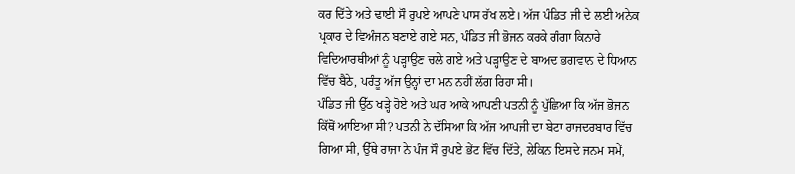ਕਰ ਦਿੱਤੇ ਅਤੇ ਢਾਈ ਸੌ ਰੁਪਏ ਆਪਣੇ ਪਾਸ ਰੱਖ ਲਏ। ਅੱਜ ਪੰਡਿਤ ਜੀ ਦੇ ਲਈ ਅਨੇਕ ਪ੍ਰਕਾਰ ਦੇ ਵਿਅੰਜਨ ਬਣਾਏ ਗਏ ਸਨ, ਪੰਡਿਤ ਜੀ ਭੋਜਨ ਕਰਕੇ ਗੰਗਾ ਕਿਨਾਰੇ ਵਿਦਿਆਰਥੀਆਂ ਨੂੰ ਪੜ੍ਹਾਉਣ ਚਲੇ ਗਏ ਅਤੇ ਪੜ੍ਹਾਉਣ ਦੇ ਬਾਅਦ ਭਗਵਾਨ ਦੇ ਧਿਆਨ ਵਿੱਚ ਬੈਠੇ, ਪਰੰਤੂ ਅੱਜ ਉਨ੍ਹਾਂ ਦਾ ਮਨ ਨਹੀਂ ਲੱਗ ਰਿਹਾ ਸੀ।
ਪੰਡਿਤ ਜੀ ਉੱਠ ਖੜ੍ਹੇ ਹੋਏ ਅਤੇ ਘਰ ਆਕੇ ਆਪਣੀ ਪਤਨੀ ਨੂੰ ਪੁੱਛਿਆ ਕਿ ਅੱਜ ਭੋਜਨ ਕਿੱਥੋਂ ਆਇਆ ਸੀ? ਪਤਨੀ ਨੇ ਦੱਸਿਆ ਕਿ ਅੱਜ ਆਪਜੀ ਦਾ ਬੇਟਾ ਰਾਜਦਰਬਾਰ ਵਿੱਚ ਗਿਆ ਸੀ, ਉੱਥੇ ਰਾਜਾ ਨੇ ਪੰਜ ਸੌ ਰੁਪਏ ਭੇਂਟ ਵਿੱਚ ਦਿੱਤੇ, ਲੇਕਿਨ ਇਸਦੇ ਜਨਮ ਸਮੇਂ,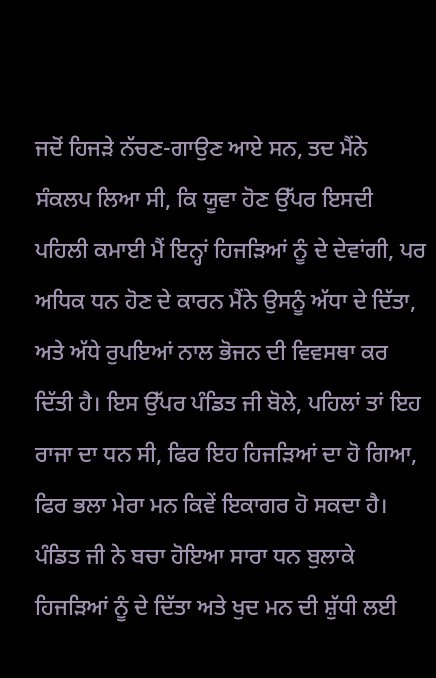ਜਦੋਂ ਹਿਜੜੇ ਨੱਚਣ-ਗਾਉਣ ਆਏ ਸਨ, ਤਦ ਮੈਂਨੇ ਸੰਕਲਪ ਲਿਆ ਸੀ, ਕਿ ਯੂਵਾ ਹੋਣ ਉੱਪਰ ਇਸਦੀ ਪਹਿਲੀ ਕਮਾਈ ਮੈਂ ਇਨ੍ਹਾਂ ਹਿਜੜਿਆਂ ਨੂੰ ਦੇ ਦੇਵਾਂਗੀ, ਪਰ ਅਧਿਕ ਧਨ ਹੋਣ ਦੇ ਕਾਰਨ ਮੈਂਨੇ ਉਸਨੂੰ ਅੱਧਾ ਦੇ ਦਿੱਤਾ, ਅਤੇ ਅੱਧੇ ਰੁਪਇਆਂ ਨਾਲ ਭੋਜਨ ਦੀ ਵਿਵਸਥਾ ਕਰ ਦਿੱਤੀ ਹੈ। ਇਸ ਉੱਪਰ ਪੰਡਿਤ ਜੀ ਬੋਲੇ, ਪਹਿਲਾਂ ਤਾਂ ਇਹ ਰਾਜਾ ਦਾ ਧਨ ਸੀ, ਫਿਰ ਇਹ ਹਿਜੜਿਆਂ ਦਾ ਹੋ ਗਿਆ, ਫਿਰ ਭਲਾ ਮੇਰਾ ਮਨ ਕਿਵੇਂ ਇਕਾਗਰ ਹੋ ਸਕਦਾ ਹੈ। ਪੰਡਿਤ ਜੀ ਨੇ ਬਚਾ ਹੋਇਆ ਸਾਰਾ ਧਨ ਬੁਲਾਕੇ ਹਿਜੜਿਆਂ ਨੂੰ ਦੇ ਦਿੱਤਾ ਅਤੇ ਖੁਦ ਮਨ ਦੀ ਸ਼ੁੱਧੀ ਲਈ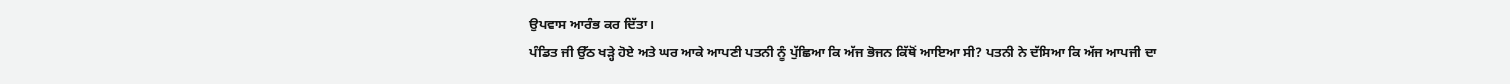ਉਪਵਾਸ ਆਰੰਭ ਕਰ ਦਿੱਤਾ।
ਪੰਡਿਤ ਜੀ ਉੱਠ ਖੜ੍ਹੇ ਹੋਏ ਅਤੇ ਘਰ ਆਕੇ ਆਪਣੀ ਪਤਨੀ ਨੂੰ ਪੁੱਛਿਆ ਕਿ ਅੱਜ ਭੋਜਨ ਕਿੱਥੋਂ ਆਇਆ ਸੀ? ਪਤਨੀ ਨੇ ਦੱਸਿਆ ਕਿ ਅੱਜ ਆਪਜੀ ਦਾ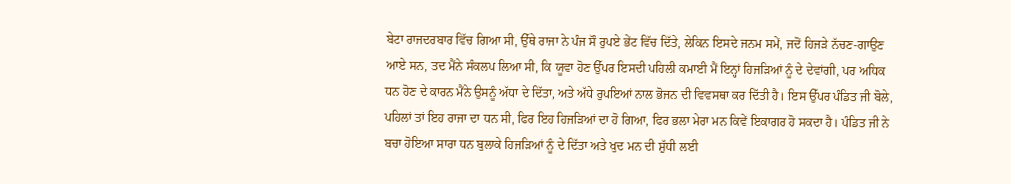ਬੇਟਾ ਰਾਜਦਰਬਾਰ ਵਿੱਚ ਗਿਆ ਸੀ, ਉੱਥੇ ਰਾਜਾ ਨੇ ਪੰਜ ਸੌ ਰੁਪਏ ਭੇਂਟ ਵਿੱਚ ਦਿੱਤੇ, ਲੇਕਿਨ ਇਸਦੇ ਜਨਮ ਸਮੇਂ, ਜਦੋਂ ਹਿਜੜੇ ਨੱਚਣ-ਗਾਉਣ ਆਏ ਸਨ, ਤਦ ਮੈਂਨੇ ਸੰਕਲਪ ਲਿਆ ਸੀ, ਕਿ ਯੂਵਾ ਹੋਣ ਉੱਪਰ ਇਸਦੀ ਪਹਿਲੀ ਕਮਾਈ ਮੈਂ ਇਨ੍ਹਾਂ ਹਿਜੜਿਆਂ ਨੂੰ ਦੇ ਦੇਵਾਂਗੀ, ਪਰ ਅਧਿਕ ਧਨ ਹੋਣ ਦੇ ਕਾਰਨ ਮੈਂਨੇ ਉਸਨੂੰ ਅੱਧਾ ਦੇ ਦਿੱਤਾ, ਅਤੇ ਅੱਧੇ ਰੁਪਇਆਂ ਨਾਲ ਭੋਜਨ ਦੀ ਵਿਵਸਥਾ ਕਰ ਦਿੱਤੀ ਹੈ। ਇਸ ਉੱਪਰ ਪੰਡਿਤ ਜੀ ਬੋਲੇ, ਪਹਿਲਾਂ ਤਾਂ ਇਹ ਰਾਜਾ ਦਾ ਧਨ ਸੀ, ਫਿਰ ਇਹ ਹਿਜੜਿਆਂ ਦਾ ਹੋ ਗਿਆ, ਫਿਰ ਭਲਾ ਮੇਰਾ ਮਨ ਕਿਵੇਂ ਇਕਾਗਰ ਹੋ ਸਕਦਾ ਹੈ। ਪੰਡਿਤ ਜੀ ਨੇ ਬਚਾ ਹੋਇਆ ਸਾਰਾ ਧਨ ਬੁਲਾਕੇ ਹਿਜੜਿਆਂ ਨੂੰ ਦੇ ਦਿੱਤਾ ਅਤੇ ਖੁਦ ਮਨ ਦੀ ਸ਼ੁੱਧੀ ਲਈ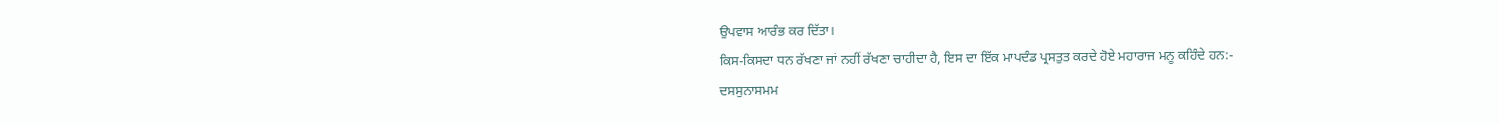ਉਪਵਾਸ ਆਰੰਭ ਕਰ ਦਿੱਤਾ।
ਕਿਸ-ਕਿਸਦਾ ਧਨ ਰੱਖਣਾ ਜਾਂ ਨਹੀਂ ਰੱਖਣਾ ਚਾਹੀਦਾ ਹੈ, ਇਸ ਦਾ ਇੱਕ ਮਾਪਦੰਡ ਪ੍ਰਸਤੁਤ ਕਰਦੇ ਹੋਏ ਮਹਾਰਾਜ ਮਨੂ ਕਹਿੰਦੇ ਹਨ:-
ਦਸਸੁਨਾਸਮਮ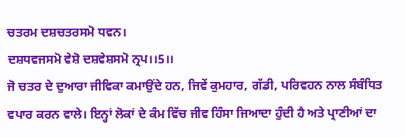ਚਤਰਮ ਦਸ਼ਚਤਰਸਮੋ ਧਵਨ।
ਦਸ਼ਧਵਜਸਮੋ ਵੇਸ਼ੋ ਦਸ਼ਵੇਸ਼ਸਮੋ ਨ੍ਰਪ।।5।।
ਜੋ ਚਤਰ ਦੇ ਦੁਆਰਾ ਜੀਵਿਕਾ ਕਮਾਉਂਦੇ ਹਨ, ਜਿਵੇਂ ਕੁਮਹਾਰ, ਗੱਡੀ, ਪਰਿਵਹਨ ਨਾਲ ਸੰਬੰਧਿਤ ਵਪਾਰ ਕਰਨ ਵਾਲੇ। ਇਨ੍ਹਾਂ ਲੋਕਾਂ ਦੇ ਕੰਮ ਵਿੱਚ ਜੀਵ ਹਿੰਸਾ ਜਿਆਦਾ ਹੁੰਦੀ ਹੈ ਅਤੇ ਪ੍ਰਾਣੀਆਂ ਦਾ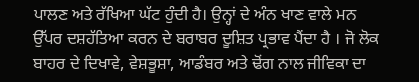ਪਾਲਣ ਅਤੇ ਰੱਖਿਆ ਘੱਟ ਹੁੰਦੀ ਹੈ। ਉਨ੍ਹਾਂ ਦੇ ਅੰਨ ਖਾਣ ਵਾਲੇ ਮਨ ਉੱਪਰ ਦਸ਼ਹੱਤਿਆ ਕਰਨ ਦੇ ਬਰਾਬਰ ਦੂਸ਼ਿਤ ਪ੍ਰਭਾਵ ਪੈਂਦਾ ਹੈ । ਜੋ ਲੋਕ ਬਾਹਰ ਦੇ ਦਿਖਾਵੇ, ਵੇਸ਼ਭੂਸ਼ਾ, ਆਡੰਬਰ ਅਤੇ ਢੋਂਗ ਨਾਲ ਜੀਵਿਕਾ ਦਾ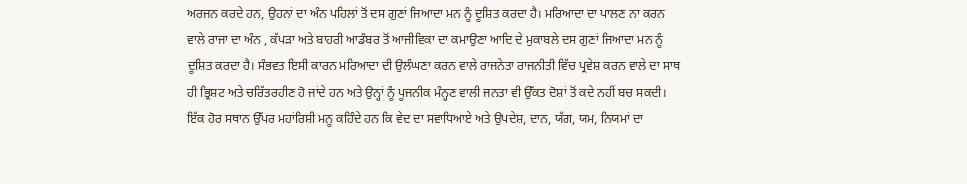ਅਰਜਨ ਕਰਦੇ ਹਨ, ਉਹਨਾਂ ਦਾ ਅੰਨ ਪਹਿਲਾਂ ਤੋਂ ਦਸ ਗੁਣਾਂ ਜਿਆਦਾ ਮਨ ਨੂੰ ਦੂਸ਼ਿਤ ਕਰਦਾ ਹੈ। ਮਰਿਆਦਾ ਦਾ ਪਾਲਣ ਨਾ ਕਰਨ ਵਾਲੇ ਰਾਜਾ ਦਾ ਅੰਨ , ਕੱਪੜਾ ਅਤੇ ਬਾਹਰੀ ਆਡੰਬਰ ਤੋਂ ਆਜੀਵਿਕਾ ਦਾ ਕਮਾਉਣਾ ਆਦਿ ਦੇ ਮੁਕਾਬਲੇ ਦਸ ਗੁਣਾਂ ਜਿਆਦਾ ਮਨ ਨੂੰ ਦੂਸ਼ਿਤ ਕਰਦਾ ਹੈ। ਸੰਭਵਤ ਇਸੀ ਕਾਰਨ ਮਰਿਆਦਾ ਦੀ ਉਲੰਘਣਾ ਕਰਨ ਵਾਲੇ ਰਾਜਨੇਤਾ ਰਾਜਨੀਤੀ ਵਿੱਚ ਪ੍ਰਵੇਸ਼ ਕਰਨ ਵਾਲੇ ਦਾ ਸਾਥ ਹੀ ਭ੍ਰਿਸ਼ਟ ਅਤੇ ਚਰਿੱਤਰਹੀਣ ਹੋ ਜਾਂਦੇ ਹਨ ਅਤੇ ਉਨ੍ਹਾਂ ਨੂੰ ਪੂਜਨੀਕ ਮੰਨ੍ਹਣ ਵਾਲੀ ਜਨਤਾ ਵੀ ਉੱਕਤ ਦੋਸ਼ਾਂ ਤੋਂ ਕਦੇ ਨਹੀਂ ਬਚ ਸਕਦੀ।
ਇੱਕ ਹੋਰ ਸਥਾਨ ਉੱਪਰ ਮਹਾਂਰਿਸ਼ੀ ਮਨੂ ਕਹਿੰਦੇ ਹਨ ਕਿ ਵੇਦ ਦਾ ਸਵਾਧਿਆਏ ਅਤੇ ਉਪਦੇਸ਼, ਦਾਨ, ਯੱਗ, ਯਮ, ਨਿਯਮਾਂ ਦਾ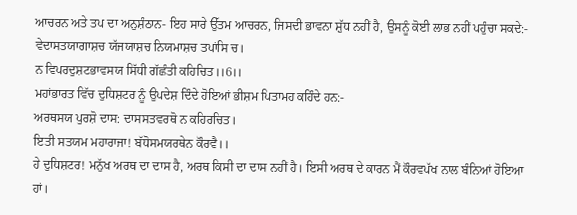ਆਚਰਨ ਅਤੇ ਤਪ ਦਾ ਅਨੁਸ਼ੰਠਾਨ- ਇਹ ਸਾਰੇ ਉੱਤਮ ਆਚਰਨ, ਜਿਸਦੀ ਭਾਵਨਾ ਸ਼ੁੱਧ ਨਹੀਂ ਹੈ, ਉਸਨੂੰ ਕੋਈ ਲਾਭ ਨਹੀਂ ਪਹੁੰਚਾ ਸਕਦੇ:-
ਵੇਦਾਸਤਯਾਗਾਸ਼ਚ ਯੱਜਯਾਸ਼ਚ ਨਿਯਮਾਸ਼ਚ ਤਪਾਂਸਿ ਚ।
ਨ ਵਿਪਰਦੁਸ਼ਟਭਾਵਸਯ ਸਿੱਧੀ ਗੱਛੰਤੀ ਕਹਿਚਿਤ।।6।।
ਮਹਾਂਭਾਰਤ ਵਿੱਚ ਦੁਧਿਸ਼ਟਰ ਨੂੰ ਉਪਦੇਸ਼ ਦਿੰਦੇ ਹੋਇਆਂ ਭੀਸ਼ਮ ਪਿਤਾਮਹ ਕਹਿੰਦੇ ਹਨ:-
ਅਰਥਸਯ ਪੁਰਸ਼ੋ ਦਾਸ: ਦਾਸਸਤਵਰਥੋ ਨ ਕਹਿਰਚਿਤ।
ਇਤੀ ਸਤਯਮ ਮਹਾਰਾਜਾ! ਬੱਧੋਸਮਯਰਥੇਨ ਕੌਰਵੈ।।
ਹੇ ਦੁਧਿਸ਼ਟਰ! ਮਨੁੱਖ ਅਰਥ ਦਾ ਦਾਸ ਹੈ, ਅਰਥ ਕਿਸੀ ਦਾ ਦਾਸ ਨਹੀਂ ਹੈ। ਇਸੀ ਅਰਥ ਦੇ ਕਾਰਨ ਮੈਂ ਕੌਰਵਪੱਖ ਨਾਲ ਬੰਨਿਆਂ ਹੋਇਆ ਹਾਂ।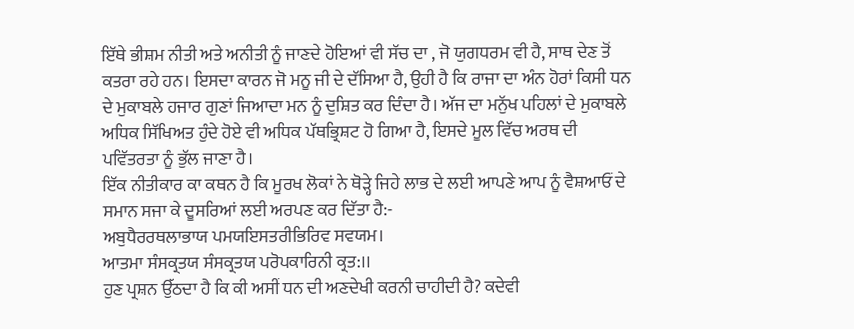ਇੱਥੇ ਭੀਸ਼ਮ ਨੀਤੀ ਅਤੇ ਅਨੀਤੀ ਨੂੰ ਜਾਣਦੇ ਹੋਇਆਂ ਵੀ ਸੱਚ ਦਾ , ਜੋ ਯੁਗਧਰਮ ਵੀ ਹੈ, ਸਾਥ ਦੇਣ ਤੋਂ ਕਤਰਾ ਰਹੇ ਹਨ। ਇਸਦਾ ਕਾਰਨ ਜੋ ਮਨੂ ਜੀ ਦੇ ਦੱਸਿਆ ਹੈ, ਉਹੀ ਹੈ ਕਿ ਰਾਜਾ ਦਾ ਅੰਨ ਹੋਰਾਂ ਕਿਸੀ ਧਨ ਦੇ ਮੁਕਾਬਲੇ ਹਜਾਰ ਗੁਣਾਂ ਜਿਆਦਾ ਮਨ ਨੂੰ ਦੁਸ਼ਿਤ ਕਰ ਦਿੰਦਾ ਹੈ। ਅੱਜ ਦਾ ਮਨੁੱਖ ਪਹਿਲਾਂ ਦੇ ਮੁਕਾਬਲੇ ਅਧਿਕ ਸਿੱਖਿਅਤ ਹੁੰਦੇ ਹੋਏ ਵੀ ਅਧਿਕ ਪੱਥਭ੍ਰਿਸ਼ਟ ਹੋ ਗਿਆ ਹੈ, ਇਸਦੇ ਮੂਲ ਵਿੱਚ ਅਰਥ ਦੀ ਪਵਿੱਤਰਤਾ ਨੂੰ ਭੁੱਲ ਜਾਣਾ ਹੈ।
ਇੱਕ ਨੀਤੀਕਾਰ ਕਾ ਕਥਨ ਹੈ ਕਿ ਮੂਰਖ ਲੋਕਾਂ ਨੇ ਥੋੜ੍ਹੇ ਜਿਹੇ ਲਾਭ ਦੇ ਲਈ ਆਪਣੇ ਆਪ ਨੂੰ ਵੈਸ਼ਆਓਂ ਦੇ ਸਮਾਨ ਸਜਾ ਕੇ ਦੂਸਰਿਆਂ ਲਈ ਅਰਪਣ ਕਰ ਦਿੱਤਾ ਹੈ:-
ਅਬੁਧੈਰਰਥਲਾਭਾਯ ਪਮਯਇਸਤਰੀਭਿਰਿਵ ਸਵਯਮ।
ਆਤਮਾ ਸੰਸਕ੍ਰਤਯ ਸੰਸਕ੍ਰਤਯ ਪਰੋਪਕਾਰਿਨੀ ਕ੍ਰਤ:।।
ਹੁਣ ਪ੍ਰਸ਼ਨ ਉੱਠਦਾ ਹੈ ਕਿ ਕੀ ਅਸੀਂ ਧਨ ਦੀ ਅਣਦੇਖੀ ਕਰਨੀ ਚਾਹੀਦੀ ਹੈ? ਕਦੇਵੀ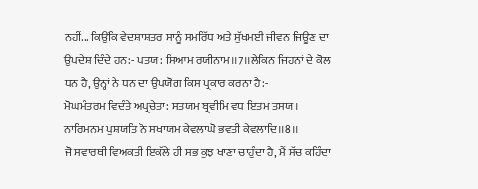ਨਹੀਂ... ਕਿਉਂਕਿ ਵੇਦਸ਼ਾਸ਼ਤਰ ਸਾਨੂੰ ਸਮਰਿੱਧ ਅਤੇ ਸੁੱਖਮਈ ਜੀਵਨ ਜਿਊਣ ਦਾ ਉਪਦੇਸ਼ ਦਿੰਦੇ ਹਨ:- ਪਤਯ: ਸਿਆਮ ਰਯੀਨਾਮ।।7।।ਲੇਕਿਨ ਜਿਹਨਾਂ ਦੇ ਕੋਲ ਧਨ ਹੈ, ਉਨ੍ਹਾਂ ਨੇ ਧਨ ਦਾ ਉਪਯੋਗ ਕਿਸ ਪ੍ਰਕਾਰ ਕਰਨਾ ਹੈ:-
ਮੋਘਮੰਤਰਮ ਵਿਦੰਤੇ ਅਪ੍ਰਚੇਤਾ: ਸਤਯਮ ਬ੍ਰਵੀਮਿ ਵਧ ਇਤਮ ਤਸਯ।
ਨਾਰਿਮਨਮ ਪੁਸ਼ਯਤਿ ਨੋ ਸਖਾਯਮ ਕੇਵਲਾਘੋ ਭਵਤੀ ਕੇਵਲਾਦਿ।।8।।
ਜੋ ਸਵਾਰਥੀ ਵਿਅਕਤੀ ਇਕੱਲੇ ਹੀ ਸਭ ਕੁਝ ਖਾਣਾ ਚਾਹੁੰਦਾ ਹੈ, ਮੈਂ ਸੱਚ ਕਹਿੰਦਾ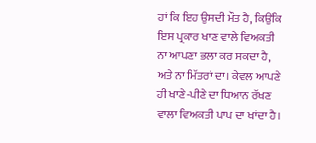ਹਾਂ ਕਿ ਇਹ ਉਸਦੀ ਮੌਤ ਹੈ, ਕਿਉਂਕਿ ਇਸ ਪ੍ਰਕਾਰ ਖਾਣ ਵਾਲੇ ਵਿਅਕਤੀ ਨਾ ਆਪਣਾ ਭਲਾ ਕਰ ਸਕਦਾ ਹੈ, ਅਤੇ ਨਾ ਮਿੱਤਰਾਂ ਦਾ। ਕੇਵਲ ਆਪਣੇ ਹੀ ਖਾਣੇ-ਪੀਣੇ ਦਾ ਧਿਆਨ ਰੱਖਣ ਵਾਲਾ ਵਿਅਕਤੀ ਪਾਪ ਦਾ ਖਾਂਦਾ ਹੈ।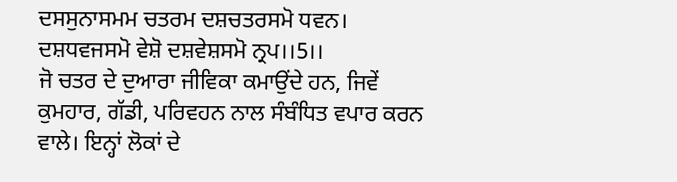ਦਸਸੁਨਾਸਮਮ ਚਤਰਮ ਦਸ਼ਚਤਰਸਮੋ ਧਵਨ।
ਦਸ਼ਧਵਜਸਮੋ ਵੇਸ਼ੋ ਦਸ਼ਵੇਸ਼ਸਮੋ ਨ੍ਰਪ।।5।।
ਜੋ ਚਤਰ ਦੇ ਦੁਆਰਾ ਜੀਵਿਕਾ ਕਮਾਉਂਦੇ ਹਨ, ਜਿਵੇਂ ਕੁਮਹਾਰ, ਗੱਡੀ, ਪਰਿਵਹਨ ਨਾਲ ਸੰਬੰਧਿਤ ਵਪਾਰ ਕਰਨ ਵਾਲੇ। ਇਨ੍ਹਾਂ ਲੋਕਾਂ ਦੇ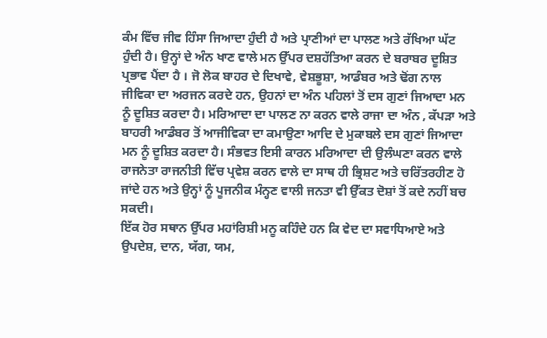ਕੰਮ ਵਿੱਚ ਜੀਵ ਹਿੰਸਾ ਜਿਆਦਾ ਹੁੰਦੀ ਹੈ ਅਤੇ ਪ੍ਰਾਣੀਆਂ ਦਾ ਪਾਲਣ ਅਤੇ ਰੱਖਿਆ ਘੱਟ ਹੁੰਦੀ ਹੈ। ਉਨ੍ਹਾਂ ਦੇ ਅੰਨ ਖਾਣ ਵਾਲੇ ਮਨ ਉੱਪਰ ਦਸ਼ਹੱਤਿਆ ਕਰਨ ਦੇ ਬਰਾਬਰ ਦੂਸ਼ਿਤ ਪ੍ਰਭਾਵ ਪੈਂਦਾ ਹੈ । ਜੋ ਲੋਕ ਬਾਹਰ ਦੇ ਦਿਖਾਵੇ, ਵੇਸ਼ਭੂਸ਼ਾ, ਆਡੰਬਰ ਅਤੇ ਢੋਂਗ ਨਾਲ ਜੀਵਿਕਾ ਦਾ ਅਰਜਨ ਕਰਦੇ ਹਨ, ਉਹਨਾਂ ਦਾ ਅੰਨ ਪਹਿਲਾਂ ਤੋਂ ਦਸ ਗੁਣਾਂ ਜਿਆਦਾ ਮਨ ਨੂੰ ਦੂਸ਼ਿਤ ਕਰਦਾ ਹੈ। ਮਰਿਆਦਾ ਦਾ ਪਾਲਣ ਨਾ ਕਰਨ ਵਾਲੇ ਰਾਜਾ ਦਾ ਅੰਨ , ਕੱਪੜਾ ਅਤੇ ਬਾਹਰੀ ਆਡੰਬਰ ਤੋਂ ਆਜੀਵਿਕਾ ਦਾ ਕਮਾਉਣਾ ਆਦਿ ਦੇ ਮੁਕਾਬਲੇ ਦਸ ਗੁਣਾਂ ਜਿਆਦਾ ਮਨ ਨੂੰ ਦੂਸ਼ਿਤ ਕਰਦਾ ਹੈ। ਸੰਭਵਤ ਇਸੀ ਕਾਰਨ ਮਰਿਆਦਾ ਦੀ ਉਲੰਘਣਾ ਕਰਨ ਵਾਲੇ ਰਾਜਨੇਤਾ ਰਾਜਨੀਤੀ ਵਿੱਚ ਪ੍ਰਵੇਸ਼ ਕਰਨ ਵਾਲੇ ਦਾ ਸਾਥ ਹੀ ਭ੍ਰਿਸ਼ਟ ਅਤੇ ਚਰਿੱਤਰਹੀਣ ਹੋ ਜਾਂਦੇ ਹਨ ਅਤੇ ਉਨ੍ਹਾਂ ਨੂੰ ਪੂਜਨੀਕ ਮੰਨ੍ਹਣ ਵਾਲੀ ਜਨਤਾ ਵੀ ਉੱਕਤ ਦੋਸ਼ਾਂ ਤੋਂ ਕਦੇ ਨਹੀਂ ਬਚ ਸਕਦੀ।
ਇੱਕ ਹੋਰ ਸਥਾਨ ਉੱਪਰ ਮਹਾਂਰਿਸ਼ੀ ਮਨੂ ਕਹਿੰਦੇ ਹਨ ਕਿ ਵੇਦ ਦਾ ਸਵਾਧਿਆਏ ਅਤੇ ਉਪਦੇਸ਼, ਦਾਨ, ਯੱਗ, ਯਮ,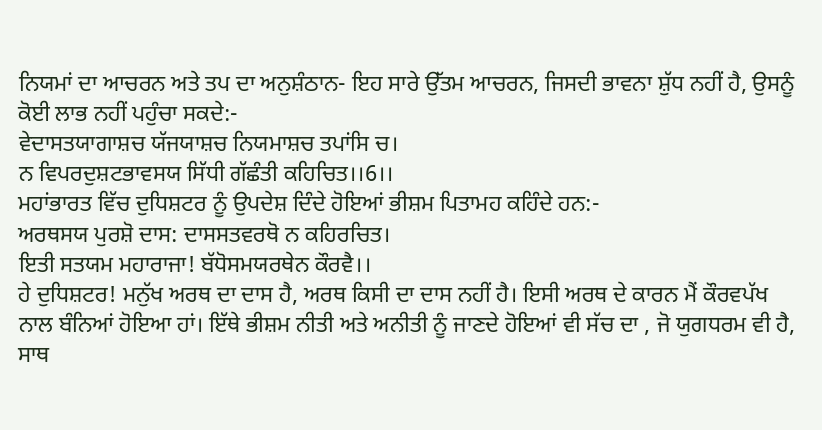ਨਿਯਮਾਂ ਦਾ ਆਚਰਨ ਅਤੇ ਤਪ ਦਾ ਅਨੁਸ਼ੰਠਾਨ- ਇਹ ਸਾਰੇ ਉੱਤਮ ਆਚਰਨ, ਜਿਸਦੀ ਭਾਵਨਾ ਸ਼ੁੱਧ ਨਹੀਂ ਹੈ, ਉਸਨੂੰ ਕੋਈ ਲਾਭ ਨਹੀਂ ਪਹੁੰਚਾ ਸਕਦੇ:-
ਵੇਦਾਸਤਯਾਗਾਸ਼ਚ ਯੱਜਯਾਸ਼ਚ ਨਿਯਮਾਸ਼ਚ ਤਪਾਂਸਿ ਚ।
ਨ ਵਿਪਰਦੁਸ਼ਟਭਾਵਸਯ ਸਿੱਧੀ ਗੱਛੰਤੀ ਕਹਿਚਿਤ।।6।।
ਮਹਾਂਭਾਰਤ ਵਿੱਚ ਦੁਧਿਸ਼ਟਰ ਨੂੰ ਉਪਦੇਸ਼ ਦਿੰਦੇ ਹੋਇਆਂ ਭੀਸ਼ਮ ਪਿਤਾਮਹ ਕਹਿੰਦੇ ਹਨ:-
ਅਰਥਸਯ ਪੁਰਸ਼ੋ ਦਾਸ: ਦਾਸਸਤਵਰਥੋ ਨ ਕਹਿਰਚਿਤ।
ਇਤੀ ਸਤਯਮ ਮਹਾਰਾਜਾ! ਬੱਧੋਸਮਯਰਥੇਨ ਕੌਰਵੈ।।
ਹੇ ਦੁਧਿਸ਼ਟਰ! ਮਨੁੱਖ ਅਰਥ ਦਾ ਦਾਸ ਹੈ, ਅਰਥ ਕਿਸੀ ਦਾ ਦਾਸ ਨਹੀਂ ਹੈ। ਇਸੀ ਅਰਥ ਦੇ ਕਾਰਨ ਮੈਂ ਕੌਰਵਪੱਖ ਨਾਲ ਬੰਨਿਆਂ ਹੋਇਆ ਹਾਂ। ਇੱਥੇ ਭੀਸ਼ਮ ਨੀਤੀ ਅਤੇ ਅਨੀਤੀ ਨੂੰ ਜਾਣਦੇ ਹੋਇਆਂ ਵੀ ਸੱਚ ਦਾ , ਜੋ ਯੁਗਧਰਮ ਵੀ ਹੈ, ਸਾਥ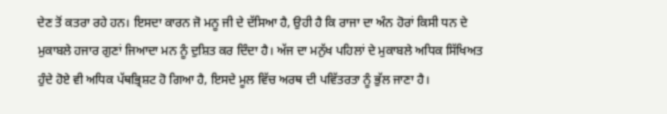ਦੇਣ ਤੋਂ ਕਤਰਾ ਰਹੇ ਹਨ। ਇਸਦਾ ਕਾਰਨ ਜੋ ਮਨੂ ਜੀ ਦੇ ਦੱਸਿਆ ਹੈ, ਉਹੀ ਹੈ ਕਿ ਰਾਜਾ ਦਾ ਅੰਨ ਹੋਰਾਂ ਕਿਸੀ ਧਨ ਦੇ ਮੁਕਾਬਲੇ ਹਜਾਰ ਗੁਣਾਂ ਜਿਆਦਾ ਮਨ ਨੂੰ ਦੁਸ਼ਿਤ ਕਰ ਦਿੰਦਾ ਹੈ। ਅੱਜ ਦਾ ਮਨੁੱਖ ਪਹਿਲਾਂ ਦੇ ਮੁਕਾਬਲੇ ਅਧਿਕ ਸਿੱਖਿਅਤ ਹੁੰਦੇ ਹੋਏ ਵੀ ਅਧਿਕ ਪੱਥਭ੍ਰਿਸ਼ਟ ਹੋ ਗਿਆ ਹੈ, ਇਸਦੇ ਮੂਲ ਵਿੱਚ ਅਰਥ ਦੀ ਪਵਿੱਤਰਤਾ ਨੂੰ ਭੁੱਲ ਜਾਣਾ ਹੈ।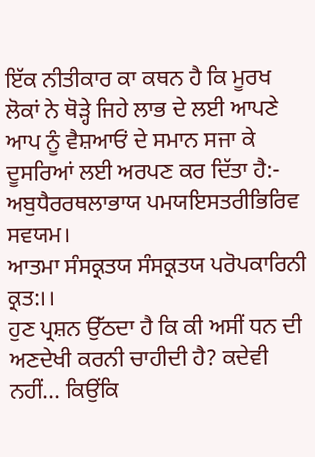ਇੱਕ ਨੀਤੀਕਾਰ ਕਾ ਕਥਨ ਹੈ ਕਿ ਮੂਰਖ ਲੋਕਾਂ ਨੇ ਥੋੜ੍ਹੇ ਜਿਹੇ ਲਾਭ ਦੇ ਲਈ ਆਪਣੇ ਆਪ ਨੂੰ ਵੈਸ਼ਆਓਂ ਦੇ ਸਮਾਨ ਸਜਾ ਕੇ ਦੂਸਰਿਆਂ ਲਈ ਅਰਪਣ ਕਰ ਦਿੱਤਾ ਹੈ:-
ਅਬੁਧੈਰਰਥਲਾਭਾਯ ਪਮਯਇਸਤਰੀਭਿਰਿਵ ਸਵਯਮ।
ਆਤਮਾ ਸੰਸਕ੍ਰਤਯ ਸੰਸਕ੍ਰਤਯ ਪਰੋਪਕਾਰਿਨੀ ਕ੍ਰਤ:।।
ਹੁਣ ਪ੍ਰਸ਼ਨ ਉੱਠਦਾ ਹੈ ਕਿ ਕੀ ਅਸੀਂ ਧਨ ਦੀ ਅਣਦੇਖੀ ਕਰਨੀ ਚਾਹੀਦੀ ਹੈ? ਕਦੇਵੀ ਨਹੀਂ... ਕਿਉਂਕਿ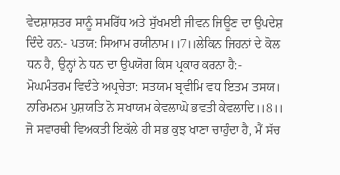ਵੇਦਸ਼ਾਸ਼ਤਰ ਸਾਨੂੰ ਸਮਰਿੱਧ ਅਤੇ ਸੁੱਖਮਈ ਜੀਵਨ ਜਿਊਣ ਦਾ ਉਪਦੇਸ਼ ਦਿੰਦੇ ਹਨ:- ਪਤਯ: ਸਿਆਮ ਰਯੀਨਾਮ।।7।।ਲੇਕਿਨ ਜਿਹਨਾਂ ਦੇ ਕੋਲ ਧਨ ਹੈ, ਉਨ੍ਹਾਂ ਨੇ ਧਨ ਦਾ ਉਪਯੋਗ ਕਿਸ ਪ੍ਰਕਾਰ ਕਰਨਾ ਹੈ:-
ਮੋਘਮੰਤਰਮ ਵਿਦੰਤੇ ਅਪ੍ਰਚੇਤਾ: ਸਤਯਮ ਬ੍ਰਵੀਮਿ ਵਧ ਇਤਮ ਤਸਯ।
ਨਾਰਿਮਨਮ ਪੁਸ਼ਯਤਿ ਨੋ ਸਖਾਯਮ ਕੇਵਲਾਘੋ ਭਵਤੀ ਕੇਵਲਾਦਿ।।8।।
ਜੋ ਸਵਾਰਥੀ ਵਿਅਕਤੀ ਇਕੱਲੇ ਹੀ ਸਭ ਕੁਝ ਖਾਣਾ ਚਾਹੁੰਦਾ ਹੈ, ਮੈਂ ਸੱਚ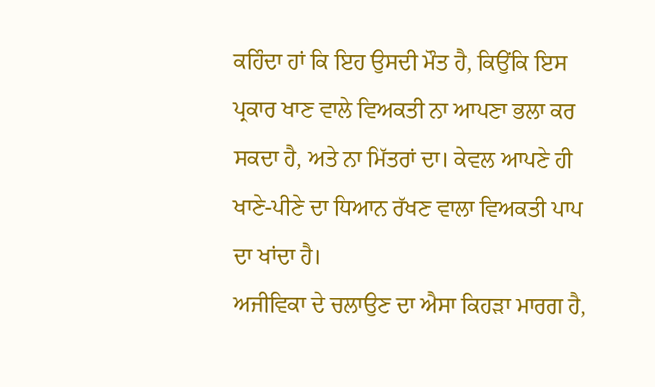ਕਹਿੰਦਾ ਹਾਂ ਕਿ ਇਹ ਉਸਦੀ ਮੌਤ ਹੈ, ਕਿਉਂਕਿ ਇਸ ਪ੍ਰਕਾਰ ਖਾਣ ਵਾਲੇ ਵਿਅਕਤੀ ਨਾ ਆਪਣਾ ਭਲਾ ਕਰ ਸਕਦਾ ਹੈ, ਅਤੇ ਨਾ ਮਿੱਤਰਾਂ ਦਾ। ਕੇਵਲ ਆਪਣੇ ਹੀ ਖਾਣੇ-ਪੀਣੇ ਦਾ ਧਿਆਨ ਰੱਖਣ ਵਾਲਾ ਵਿਅਕਤੀ ਪਾਪ ਦਾ ਖਾਂਦਾ ਹੈ।
ਅਜੀਵਿਕਾ ਦੇ ਚਲਾਉਣ ਦਾ ਐਸਾ ਕਿਹੜਾ ਮਾਰਗ ਹੈ,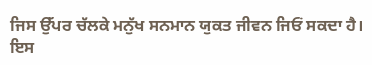ਜਿਸ ਉੱਪਰ ਚੱਲਕੇ ਮਨੁੱਖ ਸਨਮਾਨ ਯੁਕਤ ਜੀਵਨ ਜਿਓਂ ਸਕਦਾ ਹੈ। ਇਸ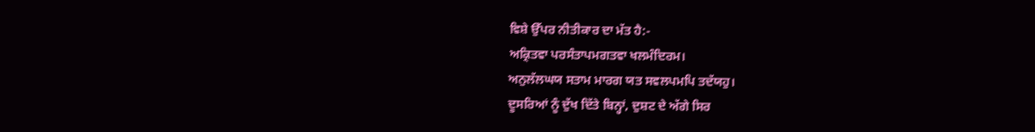ਵਿਸ਼ੇ ਉੱਪਰ ਨੀਤੀਕਾਰ ਦਾ ਮੱਤ ਹੈ:-
ਅਕ੍ਰਿਤਵਾ ਪਰਸੰਤਾਪਮਗਤਵਾ ਖਲਮੰਦਿਰਮ।
ਅਨੁਲੱਲਘਯ ਸਤਾਮ ਮਾਰਗ ਯਤ ਸਵਲਪਮਪਿ ਤਦੱਯਹੁ।
ਦੂਸਰਿਆਂ ਨੂੰ ਦੁੱਖ ਦਿੱਤੇ ਬਿਨ੍ਹਾਂ, ਦੁਸ਼ਟ ਦੇ ਅੱਗੇ ਸਿਰ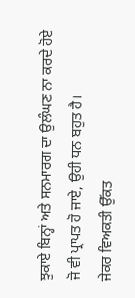ਝੁਕਾਏ ਬਿਨ੍ਹਾਂ ਅਤੇ ਸਨਮਾਰਗ ਦਾ ਉਲੰਘਣ ਨਾ ਕਰਦੇ ਹੋਏ ਜੋ ਵੀ ਪ੍ਰਾਪਤ ਹੋ ਜਾਏ, ਉਹੀ ਧਨ ਬਹੁਤ ਹੈ।
ਜੇਕਰ ਵਿਅਕਤੀ ਉੱਕਤ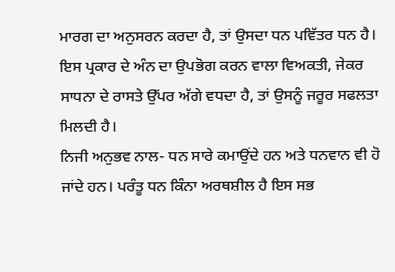ਮਾਰਗ ਦਾ ਅਨੁਸਰਨ ਕਰਦਾ ਹੈ, ਤਾਂ ਉਸਦਾ ਧਨ ਪਵਿੱਤਰ ਧਨ ਹੈ। ਇਸ ਪ੍ਰਕਾਰ ਦੇ ਅੰਨ ਦਾ ਉਪਭੋਗ ਕਰਨ ਵਾਲਾ ਵਿਅਕਤੀ, ਜੇਕਰ ਸਾਧਨਾ ਦੇ ਰਾਸਤੇ ਉੱਪਰ ਅੱਗੇ ਵਧਦਾ ਹੈ, ਤਾਂ ਉਸਨੂੰ ਜਰੂਰ ਸਫਲਤਾ ਮਿਲਦੀ ਹੈ।
ਨਿਜੀ ਅਨੁਭਵ ਨਾਲ- ਧਨ ਸਾਰੇ ਕਮਾਉਂਦੇ ਹਨ ਅਤੇ ਧਨਵਾਨ ਵੀ ਹੋ ਜਾਂਦੇ ਹਨ। ਪਰੰਤੂ ਧਨ ਕਿੰਨਾ ਅਰਥਸ਼ੀਲ ਹੈ ਇਸ ਸਭ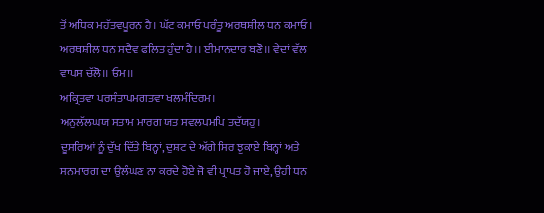ਤੋਂ ਅਧਿਕ ਮਹੱਤਵਪੂਰਨ ਹੈ। ਘੱਟ ਕਮਾਓ ਪਰੰਤੂ ਅਰਥਸ਼ੀਲ ਧਨ ਕਮਾਓ। ਅਰਥਸ਼ੀਲ ਧਨ ਸਦੈਵ ਫਲਿਤ ਹੁੰਦਾ ਹੈ।। ਈਮਾਨਦਾਰ ਬਣੋ।। ਵੇਦਾਂ ਵੱਲ ਵਾਪਸ ਚੱਲੋ।। ਓਮ।।
ਅਕ੍ਰਿਤਵਾ ਪਰਸੰਤਾਪਮਗਤਵਾ ਖਲਮੰਦਿਰਮ।
ਅਨੁਲੱਲਘਯ ਸਤਾਮ ਮਾਰਗ ਯਤ ਸਵਲਪਮਪਿ ਤਦੱਯਹੁ।
ਦੂਸਰਿਆਂ ਨੂੰ ਦੁੱਖ ਦਿੱਤੇ ਬਿਨ੍ਹਾਂ, ਦੁਸ਼ਟ ਦੇ ਅੱਗੇ ਸਿਰ ਝੁਕਾਏ ਬਿਨ੍ਹਾਂ ਅਤੇ ਸਨਮਾਰਗ ਦਾ ਉਲੰਘਣ ਨਾ ਕਰਦੇ ਹੋਏ ਜੋ ਵੀ ਪ੍ਰਾਪਤ ਹੋ ਜਾਏ, ਉਹੀ ਧਨ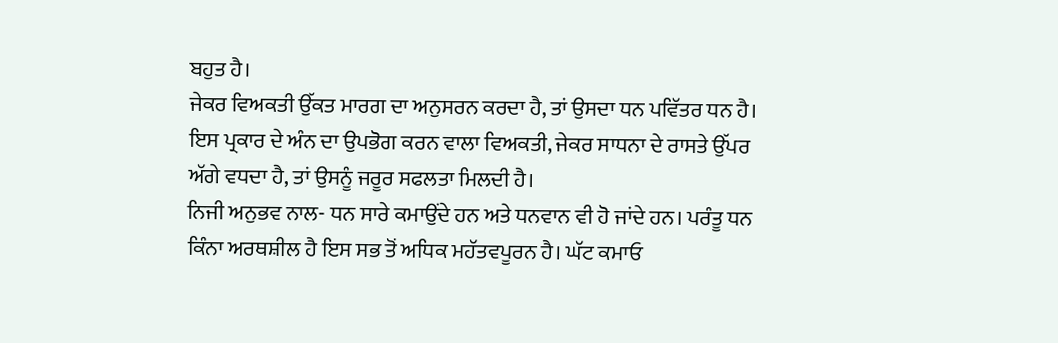ਬਹੁਤ ਹੈ।
ਜੇਕਰ ਵਿਅਕਤੀ ਉੱਕਤ ਮਾਰਗ ਦਾ ਅਨੁਸਰਨ ਕਰਦਾ ਹੈ, ਤਾਂ ਉਸਦਾ ਧਨ ਪਵਿੱਤਰ ਧਨ ਹੈ। ਇਸ ਪ੍ਰਕਾਰ ਦੇ ਅੰਨ ਦਾ ਉਪਭੋਗ ਕਰਨ ਵਾਲਾ ਵਿਅਕਤੀ, ਜੇਕਰ ਸਾਧਨਾ ਦੇ ਰਾਸਤੇ ਉੱਪਰ ਅੱਗੇ ਵਧਦਾ ਹੈ, ਤਾਂ ਉਸਨੂੰ ਜਰੂਰ ਸਫਲਤਾ ਮਿਲਦੀ ਹੈ।
ਨਿਜੀ ਅਨੁਭਵ ਨਾਲ- ਧਨ ਸਾਰੇ ਕਮਾਉਂਦੇ ਹਨ ਅਤੇ ਧਨਵਾਨ ਵੀ ਹੋ ਜਾਂਦੇ ਹਨ। ਪਰੰਤੂ ਧਨ ਕਿੰਨਾ ਅਰਥਸ਼ੀਲ ਹੈ ਇਸ ਸਭ ਤੋਂ ਅਧਿਕ ਮਹੱਤਵਪੂਰਨ ਹੈ। ਘੱਟ ਕਮਾਓ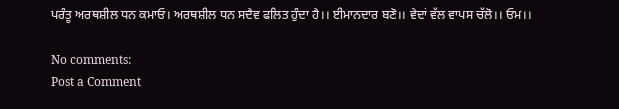ਪਰੰਤੂ ਅਰਥਸ਼ੀਲ ਧਨ ਕਮਾਓ। ਅਰਥਸ਼ੀਲ ਧਨ ਸਦੈਵ ਫਲਿਤ ਹੁੰਦਾ ਹੈ।। ਈਮਾਨਦਾਰ ਬਣੋ।। ਵੇਦਾਂ ਵੱਲ ਵਾਪਸ ਚੱਲੋ।। ਓਮ।।

No comments:
Post a Comment